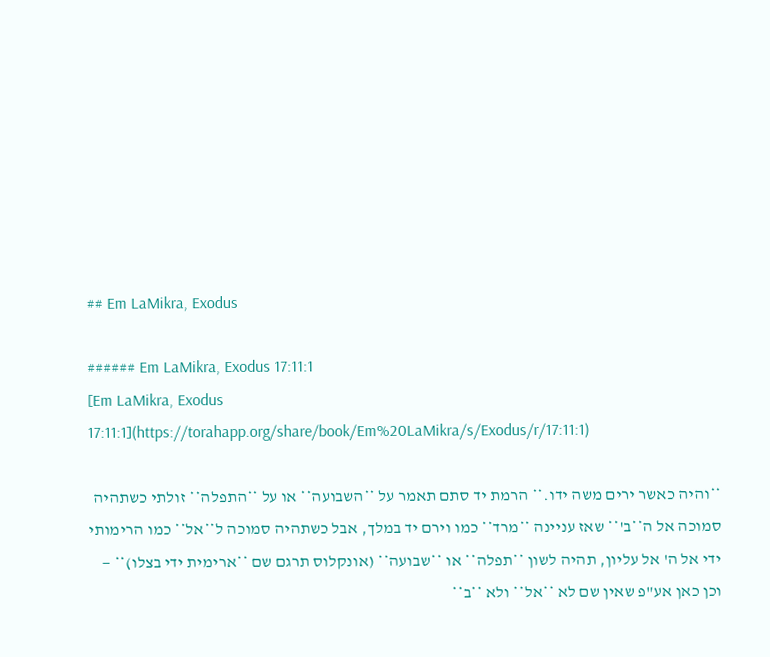## Em LaMikra, Exodus

###### Em LaMikra, Exodus 17:11:1
[Em LaMikra, Exodus 17:11:1](https://torahapp.org/share/book/Em%20LaMikra/s/Exodus/r/17:11:1)

**והיה כאשר ירים משה ידו.** הרמת יד סתם תאמר על **השבועה** או על **התפלה** זולתי כשתהיה סמוכה אל ה**ב'** שאז עניינה **מרד** כמו וירם יד במלך, אבל כשתהיה סמוכה ל**אל** כמו הרימותי ידי אל ה' אל עליון, תהיה לשון **תפלה** או **שבועה** (אונקלוס תרגם שם **ארימית ידי בצלו)** — וכן כאן אע"פ שאין שם לא **אל** ולא **ב**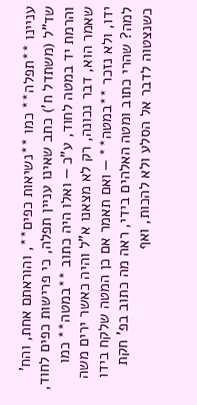עניינו **תפלה** כמו **נשיאות כפים**, והוראתם אחת, והח' שד"ל (משתדל ח') כתב שאינו עניין תפלה, כי פרישות כפים לחוד, והרמת יד במטה לחוד, ע"כ — ואלו היה כתוב **במטה** כמו שאמר הוא, דבר נכונה, רק לא מצאנו א"ל והיה כאשר ירים משה ידו, ולא נזכר **במטה** — ואם תאמר אם כן המטה שלקח בידו למה? שהרי כתוב ומטה האלהים בידי, ראה מה כתוב בפ' חקת כשנצטוה לדבר אל הסלע ולא להכות, ואף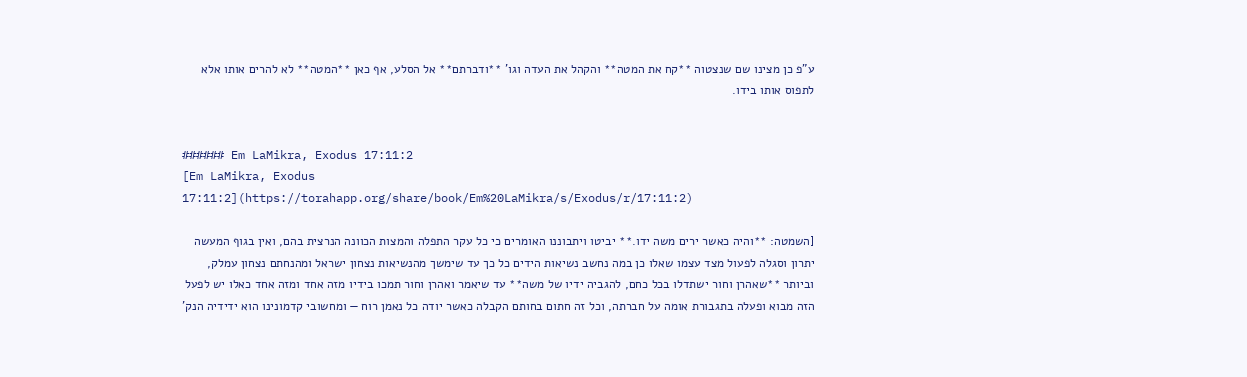ע"פ כן מצינו שם שנצטוה **קח את המטה** והקהל את העדה וגו' **ודברתם** אל הסלע, אף כאן **המטה** לא להרים אותו אלא לתפוס אותו בידו.


###### Em LaMikra, Exodus 17:11:2
[Em LaMikra, Exodus 17:11:2](https://torahapp.org/share/book/Em%20LaMikra/s/Exodus/r/17:11:2)

[השמטה: **והיה כאשר ירים משה ידו.** יביטו ויתבוננו האומרים כי כל עקר התפלה והמצות הכוונה הנרצית בהם, ואין בגוף המעשה יתרון וסגלה לפעול מצד עצמו שאלו כן במה נחשב נשיאות הידים כל כך עד שימשך מהנשיאות נצחון ישראל ומהנחתם נצחון עמלק, וביותר **שאהרן וחור ישתדלו בכל כחם, להגביה ידיו של משה** עד שיאמר ואהרן וחור תמכו בידיו מזה אחד ומזה אחד כאלו יש לפעל הזה מבוא ופעלה בתגבורת אומה על חברתה, וכל זה חתום בחותם הקבלה כאשר יודה כל נאמן רוח — ומחשובי קדמונינו הוא ידידיה הנק'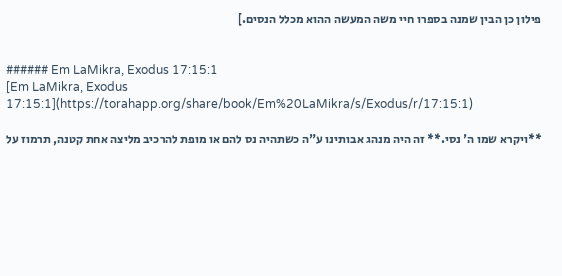פילון כן הבין שמנה בספרו חיי משה המעשה ההוא מכלל הנסים.]


###### Em LaMikra, Exodus 17:15:1
[Em LaMikra, Exodus 17:15:1](https://torahapp.org/share/book/Em%20LaMikra/s/Exodus/r/17:15:1)

**ויקרא שמו ה' נסי.** זה היה מנהג אבותינו ע"ה כשתהיה נס להם או מופת להרכיב מליצה אחת קטנה, תרמוז על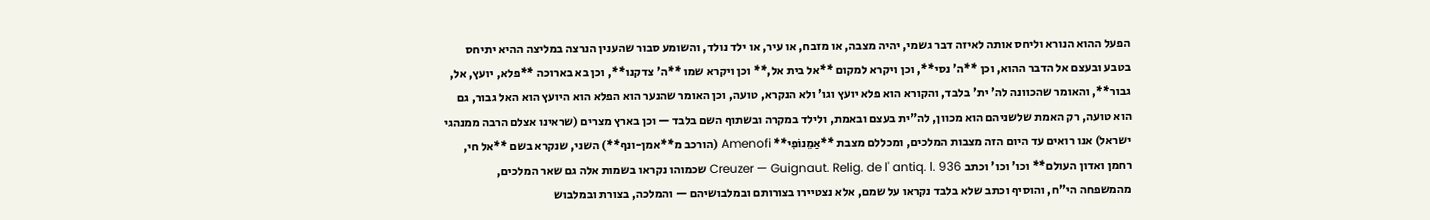הפעל ההוא הנורא וליחס אותה לאיזה דבר גשמי, יהיה מצבה, או מזבח, או עיר, או ילד נולד, והשומע סבור שהענין הנרצה במליצה ההיא יתיחס בטבע ובעצם אל הדבר ההוא, וכן **ה' נסי**, וכן ויקרא למקום **אל בית אל,** וכן ויקרא שמו **ה' צדקנו**, וכן בא בארוכה **פלא, יועץ, אל, גבור**, והאומר שהכוונה לה' ית' בלבד, והקורא הוא פלא יועץ וגו' ולא הנקרא, טועה, וכן האומר שהנער הוא הפלא הוא היועץ הוא האל גבור, גם הוא טועה, רק האמת שלשניהם הוא מכוון, לה"ית בעצם ובאמת, ולילד במקרה ובשתוף השם בלבד — וכן בארץ מצרים (שראינו אצלם הרבה ממנהגי ישראל) אנו רואים עד היום הזה מצבות המלכים, ומכללם מצבת **אַמֵנוֹפִי** Amenofi (הורכב מ**אמן-ונף**) השני, שנקרא בשם **אל חי, רחמן ואדון העולם** וכו' וכו' וכתב Creuzer — Guignaut. Relig. de l' antiq. l. 936 שכמוהו נקראו בשמות אלה גם שאר המלכים, מהמשפחה הי"ח, והוסיף וכתב שלא בלבד נקראו על שמם, אלא נצטיירו בצורותם ובמלבושיהם — והמלכה, בצורת ובמלבוש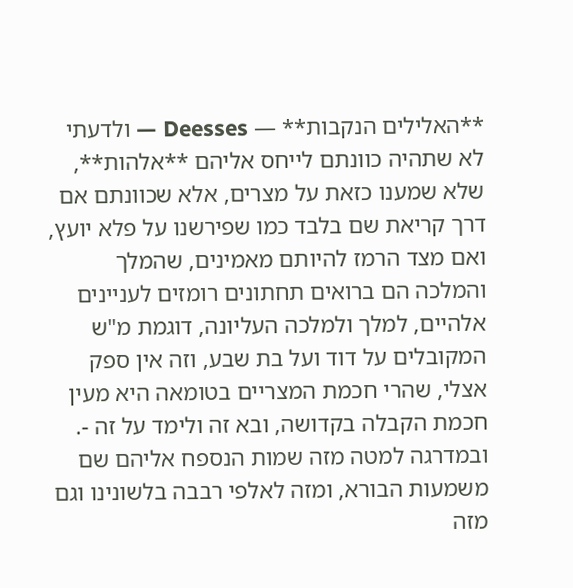**האלילים הנקבות** — Deesses — ולדעתי לא שתהיה כוונתם לייחס אליהם **אלהות**, שלא שמענו כזאת על מצרים, אלא שכוונתם אם דרך קריאת שם בלבד כמו שפירשנו על פלא יועץ, ואם מצד הרמז להיותם מאמינים, שהמלך והמלכה הם ברואים תחתונים רומזים לעניינים אלהיים, למלך ולמלכה העליונה, דוגמת מ"ש המקובלים על דוד ועל בת שבע, וזה אין ספק אצלי, שהרי חכמת המצריים בטומאה היא מעין חכמת הקבלה בקדושה, ובא זה ולימד על זה -. ובמדרגה למטה מזה שמות הנספח אליהם שם משמעות הבורא, ומזה לאלפי רבבה בלשונינו וגם מזה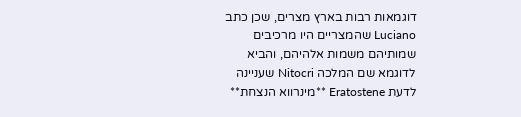דוגמאות רבות בארץ מצרים, שכן כתב Luciano שהמצריים היו מרכיבים שמותיהם משמות אלהיהם, והביא לדוגמא שם המלכה Nitocri שעניינה לדעת Eratostene **מינרווא הנצחת**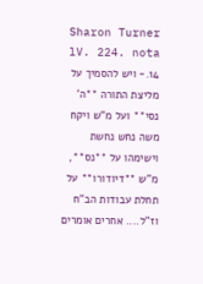Sharon Turner lV. 224. nota 14.- ויש להסמיך על מליצת התורה **ה' נסי** ועל מ"ש ויקח משה נחש נחשת וישימהו על **נס**, מ"ש **דיודורו** על תחלת עבודות הב"ח וז"ל.... אחרים אומרים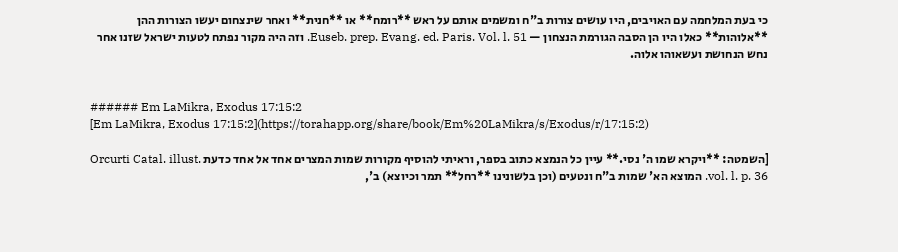כי בעת המלחמה עם האויבים, היו עושים צורות ב"ח ומשמים אותם על ראש **רומח** או **חנית** ואחר שינצחום יעשו הצורות ההן **אלוהות** כאלו היו הן הסבה הגורמת הנצחון — Euseb. prep. Evang. ed. Paris. Vol. l. 51. וזה היה מקור נפתח לטעות ישראל שזנו אחר נחש הנחושת ועשאוהו אלוה.


###### Em LaMikra, Exodus 17:15:2
[Em LaMikra, Exodus 17:15:2](https://torahapp.org/share/book/Em%20LaMikra/s/Exodus/r/17:15:2)

[השמטה: **ויקרא שמו ה' נסי.** עיין כל הנמצא כתוב בספר, וראיתי להוסיף מקורות שמות המצרים אחד אל אחד כדעת Orcurti Catal. illust. vol. l. p. 36. המוצא הא' שמות ב"ח ונטעים (וכן בלשונינו **רחל** תמר וכיוצא) ב',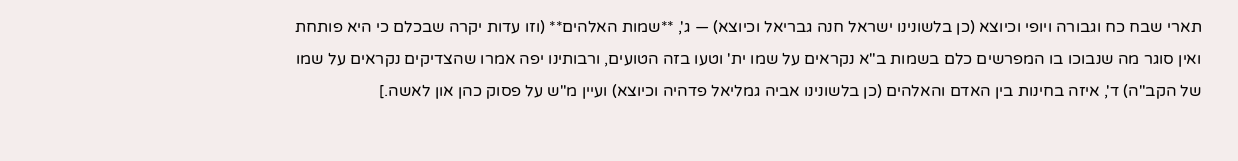תארי שבח כח וגבורה ויופי וכיוצא (כן בלשונינו ישראל חנה גבריאל וכיוצא) — ג', **שמות האלהים** (וזו עדות יקרה שבכלם כי היא פותחת ואין סוגר מה שנבוכו בו המפרשים כלם בשמות ב"א נקראים על שמו ית' וטעו בזה הטועים, ורבותינו יפה אמרו שהצדיקים נקראים על שמו של הקב"ה) ד', איזה בחינות בין האדם והאלהים (כן בלשונינו אביה גמליאל פדהיה וכיוצא) ועיין מ"ש על פסוק כהן און לאשה.]